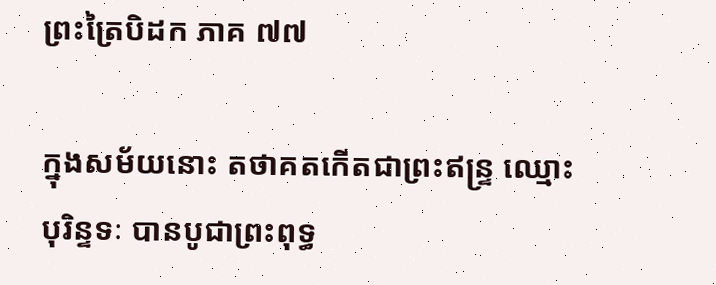ព្រះត្រៃបិដក ភាគ ៧៧

ក្នុងសម័យនោះ តថាគតកើតជាព្រះឥន្ទ្រ ឈ្មោះបុរិន្ទទៈ បានបូជាព្រះពុទ្ធ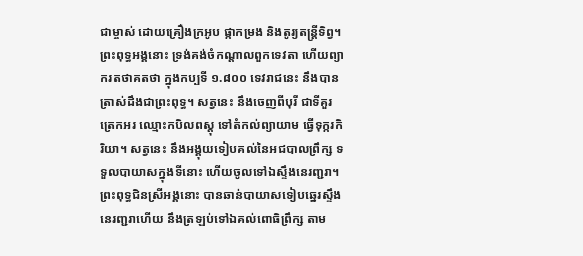ជាម្ចាស់ ដោយគ្រឿងក្រអូប ផ្កាកម្រង និងតូរ្យតន្ត្រីទិព្វ។ ព្រះពុទ្ធអង្គនោះ ទ្រង់គង់ចំកណ្តាលពួកទេវតា ហើយព្យាករតថាគតថា ក្នុងកប្បទី ១.៨០០ ទេវរាជនេះ នឹងបានត្រាស់ដឹងជាព្រះពុទ្ធ។ សត្វនេះ នឹងចេញពីបុរី ជាទីគួរត្រេកអរ ឈ្មោះកបិលពស្តុ ទៅតំកល់ព្យាយាម ធ្វើទុក្ករកិរិយា។ សត្វនេះ នឹងអង្គុយទៀបគល់នៃអជបាលព្រឹក្ស ទទួលបាយាសក្នុងទីនោះ ហើយចូលទៅឯស្ទឹងនេរញ្ជរា។ ព្រះពុទ្ធជិនស្រីអង្គនោះ បានឆាន់បាយាសទៀបឆ្នេរស្ទឹងនេរញ្ជរាហើយ នឹងត្រឡប់ទៅឯគល់ពោធិព្រឹក្ស តាម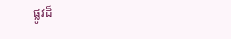ផ្លូវដ៏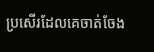ប្រសើរដែលគេចាត់ចែង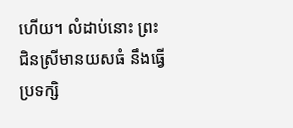ហើយ។ លំដាប់នោះ ព្រះជិនស្រីមានយសធំ នឹងធ្វើប្រទក្សិ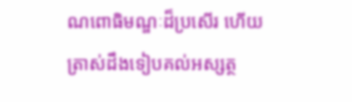ណពោធិមណ្ឌៈដ៏ប្រសើរ ហើយត្រាស់ដឹងទៀបគល់អស្សត្ថ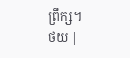ព្រឹក្ស។
ថយ |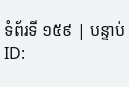ទំព័រទី ១៥៩ | បន្ទាប់
ID: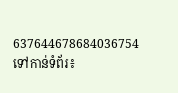637644678684036754
ទៅកាន់ទំព័រ៖